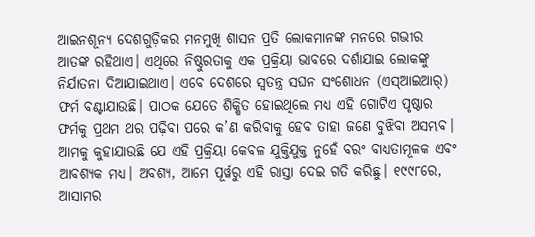ଆଇନଶୂନ୍ୟ ଦେଶଗୁଡ଼ିକର ମନମୁଖି ଶାସନ ପ୍ରତି ଲୋକମାନଙ୍କ ମନରେ ଗଭୀର ଆତଙ୍କ ରହିଥାଏ। ଏଥିରେ ନିଷ୍ଠୁରତାକୁ ଏକ ପ୍ରକ୍ରିୟା ଭାବରେ ଦର୍ଶାଯାଇ ଲୋକଙ୍କୁ ନିର୍ଯାତନା ଦିଆଯାଇଥାଏ। ଏବେ ଦେଶରେ ସ୍ୱତନ୍ତ୍ର ସଘନ ସଂଶୋଧନ (ଏସ୍ଆଇଆର୍) ଫର୍ମ ବଣ୍ଟାଯାଉଛି। ପାଠକ ଯେତେ ଶିକ୍ଷିତ ହୋଇଥିଲେ ମଧ୍ୟ ଏହି ଗୋଟିଏ ପୃଷ୍ଠାର ଫର୍ମକୁ ପ୍ରଥମ ଥର ପଢ଼ିବା ପରେ କ’ଣ କରିବାକୁ ହେବ ତାହା ଜଣେ ବୁଝିବା ଅସମ୍ଭବ। ଆମକୁ କୁହାଯାଉଛି ଯେ ଏହି ପ୍ରକ୍ରିୟା କେବଳ ଯୁକ୍ତିଯୁକ୍ତ ନୁହେଁ ବରଂ ବାଧ୍ୟତାମୂଳକ ଏବଂ ଆବଶ୍ୟକ ମଧ୍ୟ। ଅବଶ୍ୟ, ଆମେ ପୂର୍ୱରୁ ଏହି ରାସ୍ତା ଦେଇ ଗତି କରିଛୁ। ୧୯୯୮ରେ, ଆସାମର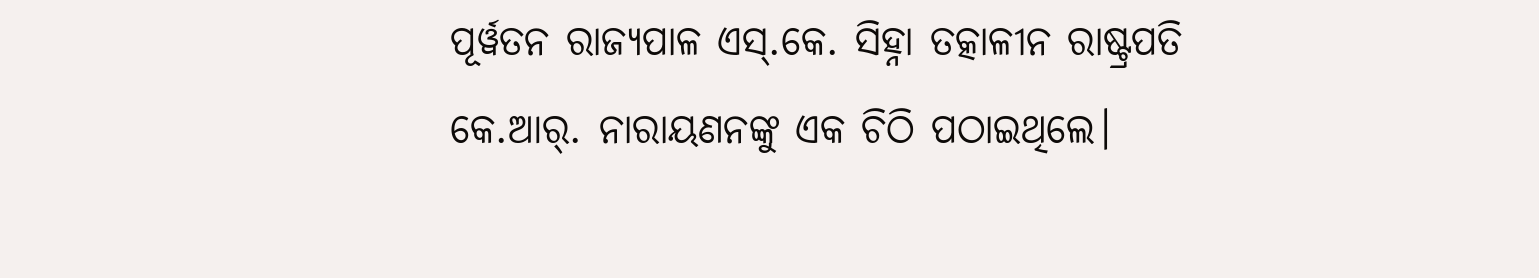ପୂର୍ୱତନ ରାଜ୍ୟପାଳ ଏସ୍.କେ. ସିହ୍ନା ତତ୍କାଳୀନ ରାଷ୍ଟ୍ରପତି କେ.ଆର୍. ନାରାୟଣନଙ୍କୁ ଏକ ଚିଠି ପଠାଇଥିଲେ।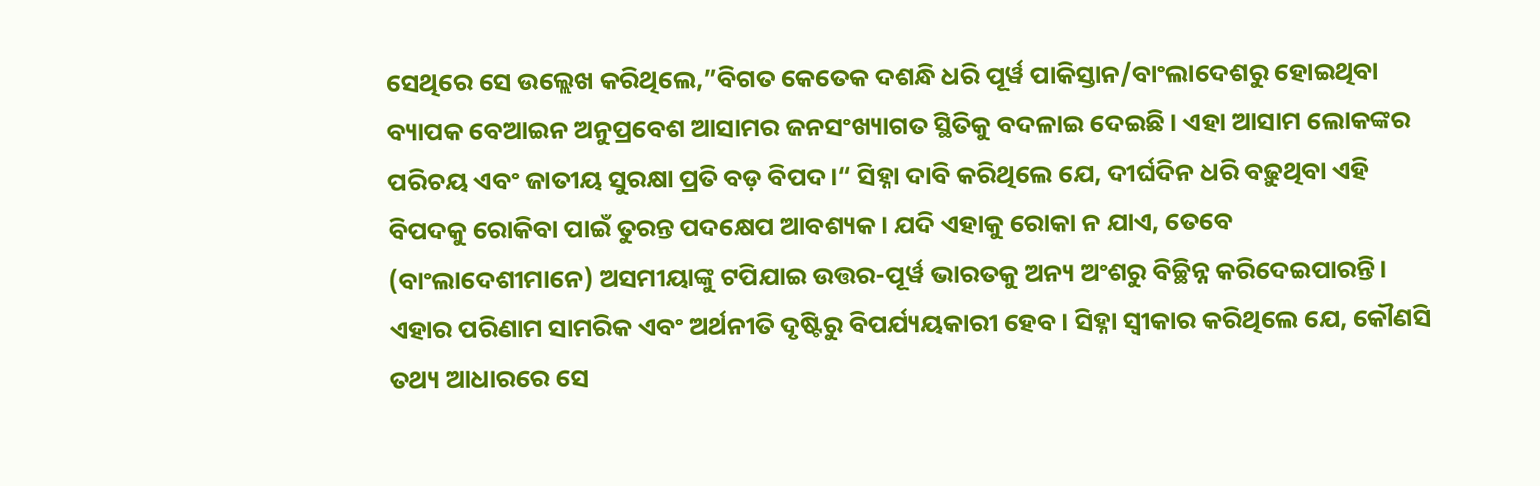ସେଥିରେ ସେ ଉଲ୍ଲେଖ କରିଥିଲେ,”ବିଗତ କେତେକ ଦଶନ୍ଧି ଧରି ପୂର୍ୱ ପାକିସ୍ତାନ/ବାଂଲାଦେଶରୁ ହୋଇଥିବା ବ୍ୟାପକ ବେଆଇନ ଅନୁପ୍ରବେଶ ଆସାମର ଜନସଂଖ୍ୟାଗତ ସ୍ଥିତିକୁ ବଦଳାଇ ଦେଇଛି। ଏହା ଆସାମ ଲୋକଙ୍କର ପରିଚୟ ଏବଂ ଜାତୀୟ ସୁରକ୍ଷା ପ୍ରତି ବଡ଼ ବିପଦ।“ ସିହ୍ନା ଦାବି କରିଥିଲେ ଯେ, ଦୀର୍ଘଦିନ ଧରି ବଢ଼ୁଥିବା ଏହି ବିପଦକୁ ରୋକିବା ପାଇଁ ତୁରନ୍ତ ପଦକ୍ଷେପ ଆବଶ୍ୟକ। ଯଦି ଏହାକୁ ରୋକା ନ ଯାଏ, ତେବେ (ବାଂଲାଦେଶୀମାନେ) ଅସମୀୟାଙ୍କୁ ଟପିଯାଇ ଉତ୍ତର-ପୂର୍ୱ ଭାରତକୁ ଅନ୍ୟ ଅଂଶରୁ ବିଚ୍ଛିନ୍ନ କରିଦେଇପାରନ୍ତି। ଏହାର ପରିଣାମ ସାମରିକ ଏବଂ ଅର୍ଥନୀତି ଦୃଷ୍ଟିରୁ ବିପର୍ଯ୍ୟୟକାରୀ ହେବ। ସିହ୍ନା ସ୍ୱୀକାର କରିଥିଲେ ଯେ, କୌଣସି ତଥ୍ୟ ଆଧାରରେ ସେ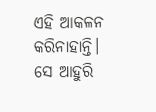ଏହି ଆକଳନ କରିନାହାନ୍ତି। ସେ ଆହୁରି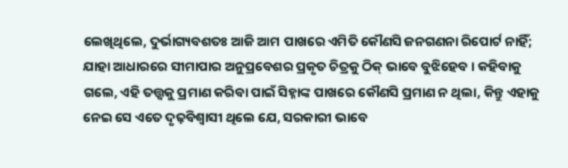ଲେଖିଥିଲେ, ଦୁର୍ଭାଗ୍ୟବଶତଃ ଆଜି ଆମ ପାଖରେ ଏମିତି କୌଣସି ଜନଗଣନା ରିପୋର୍ଟ ନାହିଁ; ଯାହା ଆଧାରରେ ସୀମାପାର ଅନୁପ୍ରବେଶର ପ୍ରକୃତ ଚିତ୍ରକୁ ଠିକ୍ ଭାବେ ବୁଝିହେବ। କହିବାକୁ ଗଲେ, ଏହି ତତ୍ତ୍ୱକୁ ପ୍ରମାଣ କରିବା ପାଇଁ ସିହ୍ନାଙ୍କ ପାଖରେ କୌଣସି ପ୍ରମାଣ ନ ଥିଲା, କିନ୍ତୁ ଏହାକୁ ନେଇ ସେ ଏତେ ଦୃଢ଼ବିଶ୍ୱାସୀ ଥିଲେ ଯେ, ସରକାରୀ ଭାବେ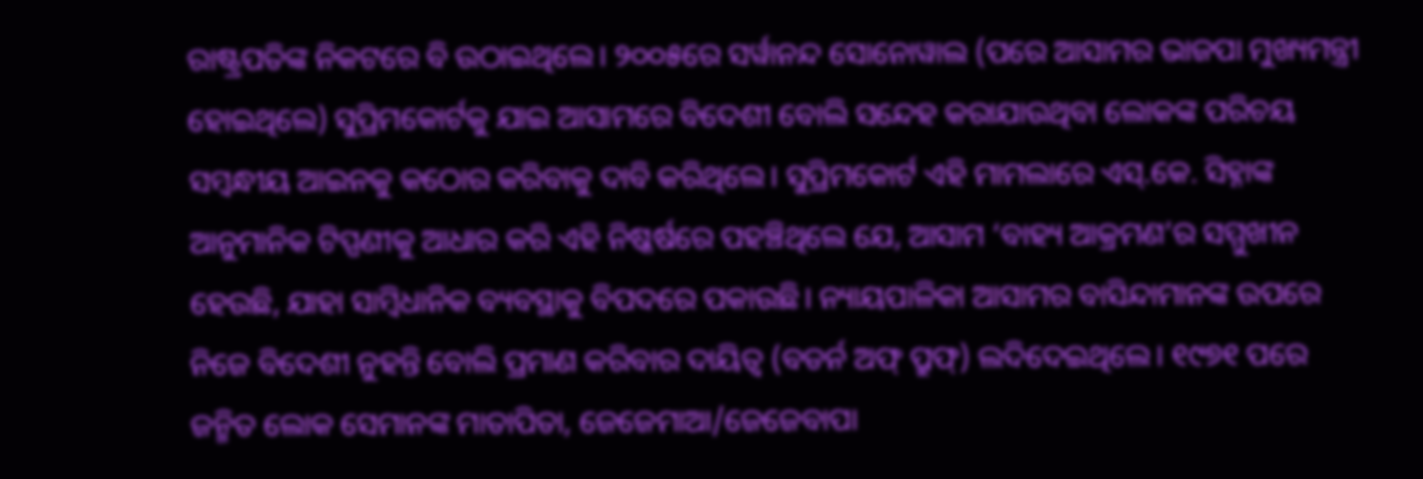ରାଷ୍ଟ୍ରପତିଙ୍କ ନିକଟରେ ବି ଉଠାଇଥିଲେ। ୨୦୦୫ରେ ସର୍ୱାନନ୍ଦ ସୋନୋୱାଲ (ପରେ ଆସାମର ଭାଜପା ମୁଖ୍ୟମନ୍ତ୍ରୀ ହୋଇଥିଲେ) ସୁପ୍ରିମକୋର୍ଟକୁ ଯାଇ ଆସାମରେ ବିଦେଶୀ ବୋଲି ସନ୍ଦେହ କରାଯାଉଥିବା ଲୋକଙ୍କ ପରିଚୟ ସମ୍ୱନ୍ଧୀୟ ଆଇନକୁ କଠୋର କରିବାକୁ ଦାବି କରିଥିଲେ। ସୁପ୍ରିମକୋର୍ଟ ଏହି ମାମଲାରେ ଏସ୍.କେ. ସିହ୍ନାଙ୍କ ଆନୁମାନିକ ଟିପ୍ପଣୀକୁ ଆଧାର କରି ଏହି ନିଷ୍କର୍ଷରେ ପହଞ୍ଚିଥିଲେ ଯେ, ଆସାମ ‘ବାହ୍ୟ ଆକ୍ରମଣ’ର ସମ୍ମୁଖୀନ ହେଉଛି, ଯାହା ସାମ୍ୱିଧାନିକ ବ୍ୟବସ୍ଥାକୁ ବିପଦରେ ପକାଉଛି। ନ୍ୟାୟପାଳିକା ଆସାମର ବାସିନ୍ଦାମାନଙ୍କ ଉପରେ ନିଜେ ବିଦେଶୀ ନୁହନ୍ତି ବୋଲି ପ୍ରମାଣ କରିବାର ଦାୟିତ୍ୱ (ବଡର୍ନ ଅଫ୍ ପ୍ରୁଫ୍) ଲଦିଦେଇଥିଲେ। ୧୯୭୧ ପରେ ଜନ୍ମିତ ଲୋକ ସେମାନଙ୍କ ମାତାପିତା, ଜେଜେମାଆ/ଜେଜେବାପା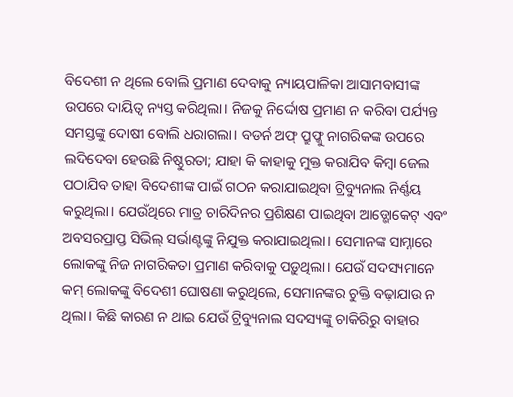ବିଦେଶୀ ନ ଥିଲେ ବୋଲି ପ୍ରମାଣ ଦେବାକୁ ନ୍ୟାୟପାଳିକା ଆସାମବାସୀଙ୍କ ଉପରେ ଦାୟିତ୍ୱ ନ୍ୟସ୍ତ କରିଥିଲା। ନିଜକୁ ନିର୍ଦ୍ଦୋଷ ପ୍ରମାଣ ନ କରିବା ପର୍ଯ୍ୟନ୍ତ ସମସ୍ତଙ୍କୁ ଦୋଷୀ ବୋଲି ଧରାଗଲା। ବଡର୍ନ ଅଫ୍ ପ୍ରୁଫ୍କୁ ନାଗରିକଙ୍କ ଉପରେ ଲଦିଦେବା ହେଉଛି ନିଷ୍ଠୁରତା; ଯାହା କି କାହାକୁ ମୁକ୍ତ କରାଯିବ କିମ୍ୱା ଜେଲ ପଠାଯିବ ତାହା ବିଦେଶୀଙ୍କ ପାଇଁ ଗଠନ କରାଯାଇଥିବା ଟ୍ରିବ୍ୟୁନାଲ ନିର୍ଣ୍ଣୟ କରୁଥିଲା। ଯେଉଁଥିରେ ମାତ୍ର ଚାରିଦିନର ପ୍ରଶିକ୍ଷଣ ପାଇଥିବା ଆଡ୍ଭୋକେଟ୍ ଏବଂ ଅବସରପ୍ରାପ୍ତ ସିଭିଲ୍ ସର୍ଭାଣ୍ଟଙ୍କୁ ନିଯୁକ୍ତ କରାଯାଇଥିଲା। ସେମାନଙ୍କ ସାମ୍ନାରେ ଲୋକଙ୍କୁ ନିଜ ନାଗରିକତା ପ୍ରମାଣ କରିବାକୁ ପଡ଼ୁଥିଲା। ଯେଉଁ ସଦସ୍ୟମାନେ କମ୍ ଲୋକଙ୍କୁ ବିଦେଶୀ ଘୋଷଣା କରୁଥିଲେ, ସେମାନଙ୍କର ଚୁକ୍ତି ବଢ଼ାଯାଉ ନ ଥିଲା। କିଛି କାରଣ ନ ଥାଇ ଯେଉଁ ଟ୍ରିବ୍ୟୁନାଲ ସଦସ୍ୟଙ୍କୁ ଚାକିରିରୁ ବାହାର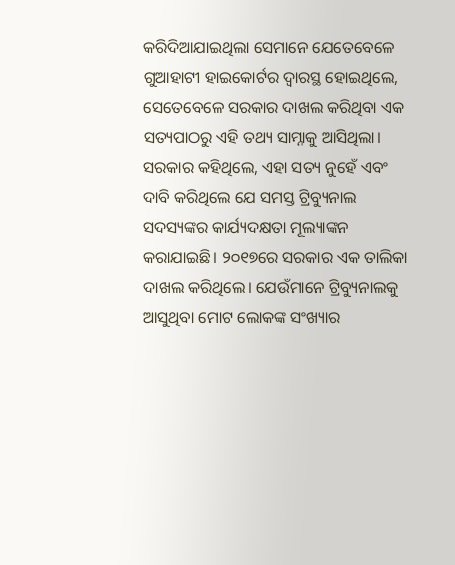କରିଦିଆଯାଇଥିଲା ସେମାନେ ଯେତେବେଳେ ଗୁଆହାଟୀ ହାଇକୋର୍ଟର ଦ୍ୱାରସ୍ଥ ହୋଇଥିଲେ, ସେତେବେଳେ ସରକାର ଦାଖଲ କରିଥିବା ଏକ ସତ୍ୟପାଠରୁ ଏହି ତଥ୍ୟ ସାମ୍ନାକୁ ଆସିଥିଲା। ସରକାର କହିଥିଲେ, ଏହା ସତ୍ୟ ନୁହେଁ ଏବଂ ଦାବି କରିଥିଲେ ଯେ ସମସ୍ତ ଟ୍ରିବ୍ୟୁନାଲ ସଦସ୍ୟଙ୍କର କାର୍ଯ୍ୟଦକ୍ଷତା ମୂଲ୍ୟାଙ୍କନ କରାଯାଇଛି। ୨୦୧୭ରେ ସରକାର ଏକ ତାଲିକା ଦାଖଲ କରିଥିଲେ। ଯେଉଁମାନେ ଟ୍ରିବ୍ୟୁନାଲକୁ ଆସୁଥିବା ମୋଟ ଲୋକଙ୍କ ସଂଖ୍ୟାର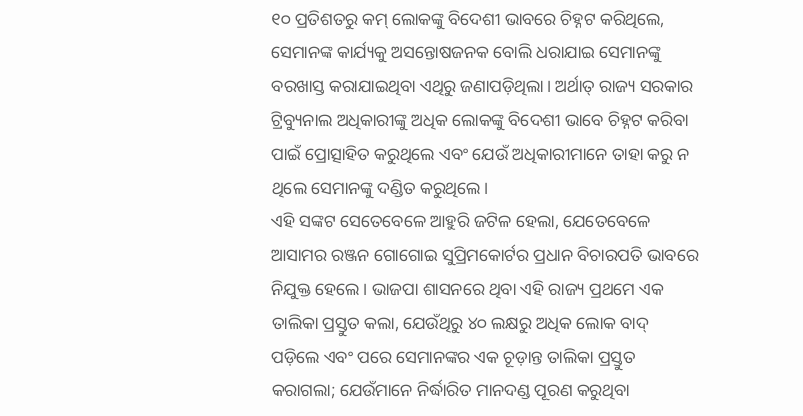୧୦ ପ୍ରତିଶତରୁ କମ୍ ଲୋକଙ୍କୁ ବିଦେଶୀ ଭାବରେ ଚିହ୍ନଟ କରିଥିଲେ, ସେମାନଙ୍କ କାର୍ଯ୍ୟକୁ ଅସନ୍ତୋଷଜନକ ବୋଲି ଧରାଯାଇ ସେମାନଙ୍କୁ ବରଖାସ୍ତ କରାଯାଇଥିବା ଏଥିରୁ ଜଣାପଡ଼ିଥିଲା। ଅର୍ଥାତ୍ ରାଜ୍ୟ ସରକାର ଟ୍ରିବ୍ୟୁନାଲ ଅଧିକାରୀଙ୍କୁ ଅଧିକ ଲୋକଙ୍କୁ ବିଦେଶୀ ଭାବେ ଚିହ୍ନଟ କରିବା ପାଇଁ ପ୍ରୋତ୍ସାହିତ କରୁଥିଲେ ଏବଂ ଯେଉଁ ଅଧିକାରୀମାନେ ତାହା କରୁ ନ ଥିଲେ ସେମାନଙ୍କୁ ଦଣ୍ଡିତ କରୁଥିଲେ।
ଏହି ସଙ୍କଟ ସେତେବେଳେ ଆହୁରି ଜଟିଳ ହେଲା, ଯେତେବେଳେ ଆସାମର ରଞ୍ଜନ ଗୋଗୋଇ ସୁପ୍ରିମକୋର୍ଟର ପ୍ରଧାନ ବିଚାରପତି ଭାବରେ ନିଯୁକ୍ତ ହେଲେ। ଭାଜପା ଶାସନରେ ଥିବା ଏହି ରାଜ୍ୟ ପ୍ରଥମେ ଏକ ତାଲିକା ପ୍ରସ୍ତୁତ କଲା, ଯେଉଁଥିରୁ ୪୦ ଲକ୍ଷରୁ ଅଧିକ ଲୋକ ବାଦ୍ ପଡ଼ିଲେ ଏବଂ ପରେ ସେମାନଙ୍କର ଏକ ଚୂଡ଼ାନ୍ତ ତାଲିକା ପ୍ରସ୍ତୁତ କରାଗଲା; ଯେଉଁମାନେ ନିର୍ଦ୍ଧାରିତ ମାନଦଣ୍ଡ ପୂରଣ କରୁଥିବା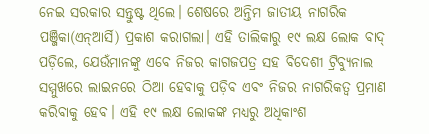ନେଇ ସରକାର ସନ୍ତୁଷ୍ଟ ଥିଲେ। ଶେଷରେ ଅନ୍ତିମ ଜାତୀୟ ନାଗରିକ ପଞ୍ଜିକା(ଏନ୍ଆର୍ସି) ପ୍ରକାଶ କରାଗଲା। ଏହି ତାଲିକାରୁ ୧୯ ଲକ୍ଷ ଲୋକ ବାଦ୍ ପଡ଼ିଲେ, ଯେଉଁମାନଙ୍କୁ ଏବେ ନିଜର କାଗଜପତ୍ର ସହ ବିଦେଶୀ ଟ୍ରିବ୍ୟୁନାଲ ସମ୍ମୁଖରେ ଲାଇନରେ ଠିଆ ହେବାକୁ ପଡ଼ିବ ଏବଂ ନିଜର ନାଗରିକତ୍ୱ ପ୍ରମାଣ କରିବାକୁ ହେବ। ଏହି ୧୯ ଲକ୍ଷ ଲୋକଙ୍କ ମଧ୍ୟରୁ ଅଧିକାଂଶ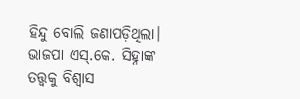ହିନ୍ଦୁ ବୋଲି ଜଣାପଡ଼ିଥିଲା। ଭାଜପା ଏସ୍.କେ. ସିହ୍ନାଙ୍କ ତତ୍ତ୍ୱକୁ ବିଶ୍ୱାସ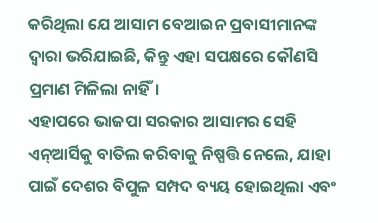କରିଥିଲା ଯେ ଆସାମ ବେଆଇନ ପ୍ରବାସୀମାନଙ୍କ ଦ୍ୱାରା ଭରିଯାଇଛି, କିନ୍ତୁ ଏହା ସପକ୍ଷରେ କୌଣସି ପ୍ରମାଣ ମିଳିଲା ନାହିଁ।
ଏହାପରେ ଭାଜପା ସରକାର ଆସାମର ସେହି ଏନ୍ଆର୍ସିକୁ ବାତିଲ କରିବାକୁ ନିଷ୍ପତ୍ତି ନେଲେ, ଯାହା ପାଇଁ ଦେଶର ବିପୁଳ ସମ୍ପଦ ବ୍ୟୟ ହୋଇଥିଲା ଏବଂ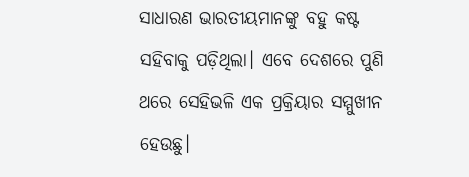ସାଧାରଣ ଭାରତୀୟମାନଙ୍କୁ ବହୁ କଷ୍ଟ ସହିବାକୁ ପଡ଼ିଥିଲା। ଏବେ ଦେଶରେ ପୁଣି ଥରେ ସେହିଭଳି ଏକ ପ୍ରକ୍ରିୟାର ସମ୍ମୁଖୀନ ହେଉଛୁ।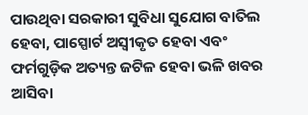ପାଉଥିବା ସରକାରୀ ସୁବିଧା ସୁଯୋଗ ବାତିଲ ହେବା, ପାସ୍ପୋର୍ଟ ଅସ୍ୱୀକୃତ ହେବା ଏବଂ ଫର୍ମଗୁଡ଼ିକ ଅତ୍ୟନ୍ତ ଜଟିଳ ହେବା ଭଳି ଖବର ଆସିବା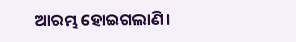ଆରମ୍ଭ ହୋଇଗଲାଣି।